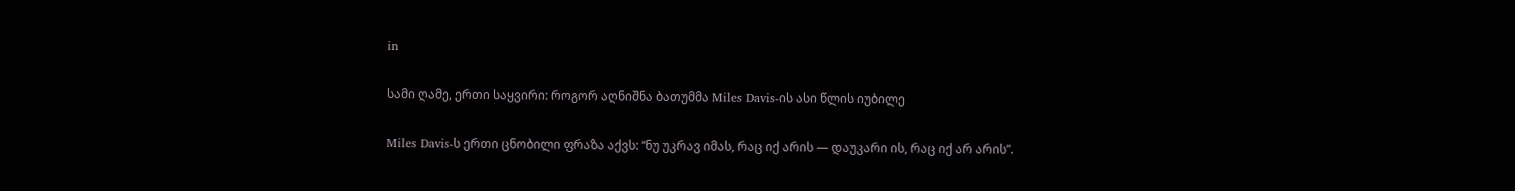in

სამი ღამე, ერთი საყვირი: როგორ აღნიშნა ბათუმმა Miles Davis-ის ასი წლის იუბილე

Miles Davis-ს ერთი ცნობილი ფრაზა აქვს: “ნუ უკრავ იმას, რაც იქ არის — დაუკარი ის, რაც იქ არ არის”.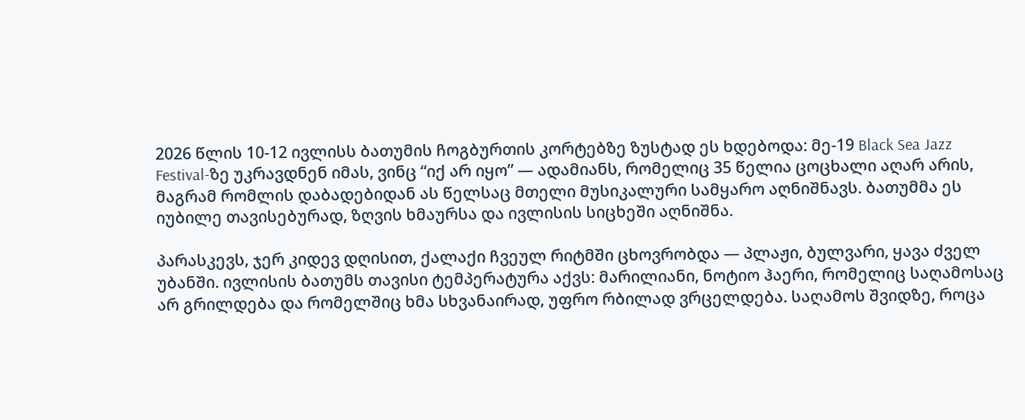2026 წლის 10-12 ივლისს ბათუმის ჩოგბურთის კორტებზე ზუსტად ეს ხდებოდა: მე-19 Black Sea Jazz Festival-ზე უკრავდნენ იმას, ვინც “იქ არ იყო” — ადამიანს, რომელიც 35 წელია ცოცხალი აღარ არის, მაგრამ რომლის დაბადებიდან ას წელსაც მთელი მუსიკალური სამყარო აღნიშნავს. ბათუმმა ეს იუბილე თავისებურად, ზღვის ხმაურსა და ივლისის სიცხეში აღნიშნა.

პარასკევს, ჯერ კიდევ დღისით, ქალაქი ჩვეულ რიტმში ცხოვრობდა — პლაჟი, ბულვარი, ყავა ძველ უბანში. ივლისის ბათუმს თავისი ტემპერატურა აქვს: მარილიანი, ნოტიო ჰაერი, რომელიც საღამოსაც არ გრილდება და რომელშიც ხმა სხვანაირად, უფრო რბილად ვრცელდება. საღამოს შვიდზე, როცა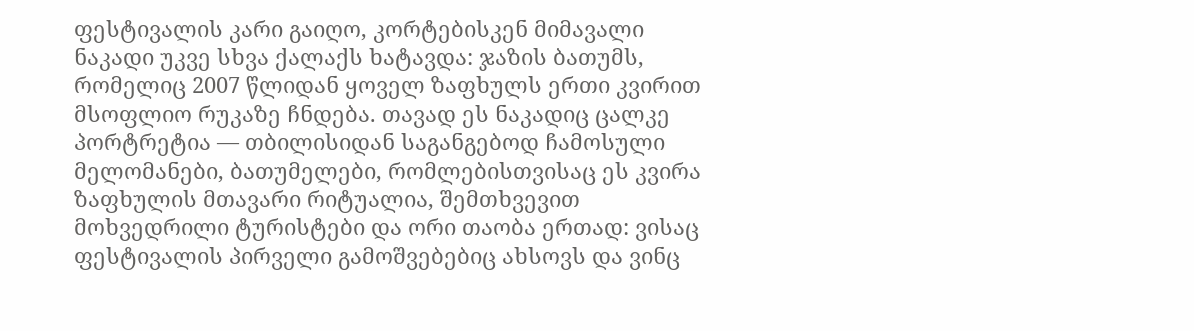ფესტივალის კარი გაიღო, კორტებისკენ მიმავალი ნაკადი უკვე სხვა ქალაქს ხატავდა: ჯაზის ბათუმს, რომელიც 2007 წლიდან ყოველ ზაფხულს ერთი კვირით მსოფლიო რუკაზე ჩნდება. თავად ეს ნაკადიც ცალკე პორტრეტია — თბილისიდან საგანგებოდ ჩამოსული მელომანები, ბათუმელები, რომლებისთვისაც ეს კვირა ზაფხულის მთავარი რიტუალია, შემთხვევით მოხვედრილი ტურისტები და ორი თაობა ერთად: ვისაც ფესტივალის პირველი გამოშვებებიც ახსოვს და ვინც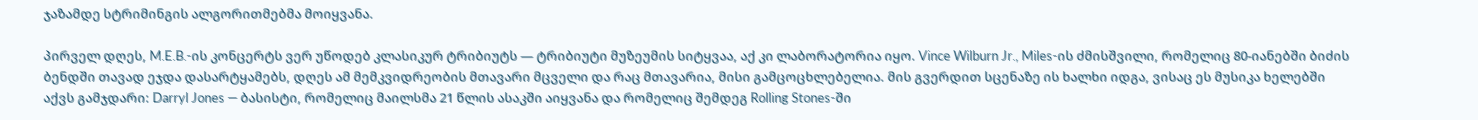ჯაზამდე სტრიმინგის ალგორითმებმა მოიყვანა.

პირველ დღეს, M.E.B.-ის კონცერტს ვერ უწოდებ კლასიკურ ტრიბიუტს — ტრიბიუტი მუზეუმის სიტყვაა, აქ კი ლაბორატორია იყო. Vince Wilburn Jr., Miles-ის ძმისშვილი, რომელიც 80-იანებში ბიძის ბენდში თავად ეჯდა დასარტყამებს, დღეს ამ მემკვიდრეობის მთავარი მცველი და რაც მთავარია, მისი გამცოცხლებელია. მის გვერდით სცენაზე ის ხალხი იდგა, ვისაც ეს მუსიკა ხელებში აქვს გამჯდარი: Darryl Jones — ბასისტი, რომელიც მაილსმა 21 წლის ასაკში აიყვანა და რომელიც შემდეგ Rolling Stones-ში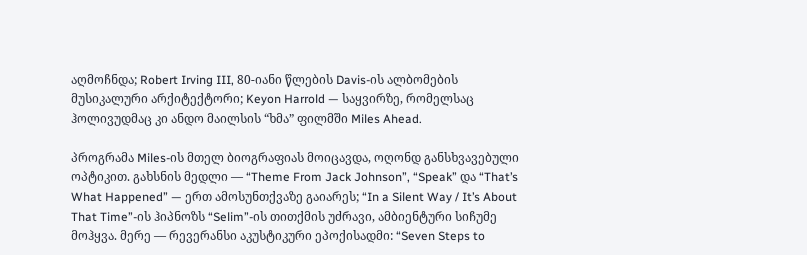აღმოჩნდა; Robert Irving III, 80-იანი წლების Davis-ის ალბომების მუსიკალური არქიტექტორი; Keyon Harrold — საყვირზე, რომელსაც ჰოლივუდმაც კი ანდო მაილსის “ხმა” ფილმში Miles Ahead.

პროგრამა Miles-ის მთელ ბიოგრაფიას მოიცავდა, ოღონდ განსხვავებული ოპტიკით. გახსნის მედლი — “Theme From Jack Johnson”, “Speak” და “That’s What Happened” — ერთ ამოსუნთქვაზე გაიარეს; “In a Silent Way / It’s About That Time”-ის ჰიპნოზს “Selim”-ის თითქმის უძრავი, ამბიენტური სიჩუმე მოჰყვა. მერე — რევერანსი აკუსტიკური ეპოქისადმი: “Seven Steps to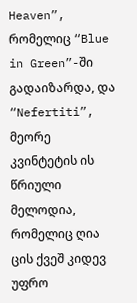Heaven”, რომელიც “Blue in Green”-ში გადაიზარდა, და “Nefertiti”, მეორე კვინტეტის ის წრიული მელოდია, რომელიც ღია ცის ქვეშ კიდევ უფრო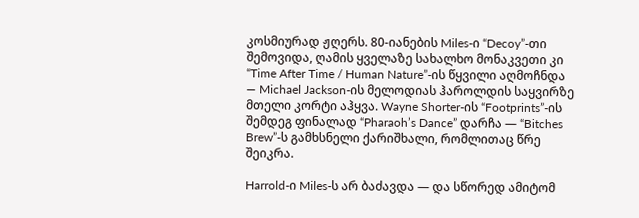კოსმიურად ჟღერს. 80-იანების Miles-ი “Decoy”-თი შემოვიდა, ღამის ყველაზე სახალხო მონაკვეთი კი “Time After Time / Human Nature”-ის წყვილი აღმოჩნდა — Michael Jackson-ის მელოდიას ჰაროლდის საყვირზე მთელი კორტი აჰყვა. Wayne Shorter-ის “Footprints”-ის შემდეგ ფინალად “Pharaoh’s Dance” დარჩა — “Bitches Brew”-ს გამხსნელი ქარიშხალი, რომლითაც წრე შეიკრა.

Harrold-ი Miles-ს არ ბაძავდა — და სწორედ ამიტომ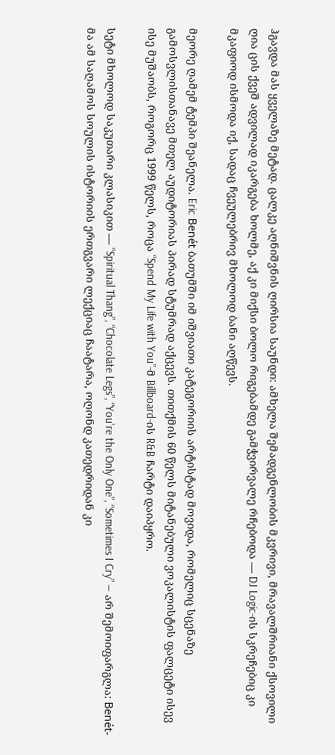ჰგავდა მას ყველაზე მეტად. ცალკე აღნიშვნის ღირსია საუნდი: ამხელა შემადგენლობის მკვრივი, მრავალშრიანი ქსოვილი ღია ცის ქვეშ ადვილად იკარგება ხოლმე, აქ კი მიქსი ბოლო რიგებამდე გამჭვირვალე რჩებოდა — DJ Logic-ის სკრეჩებიც კი მკაფიოდ ისმოდა იქ, სადაც ჩვეულებრივ მხოლოდ ბანი აღწევს.

მეორე ღამემ ტემპი შეანელა. Eric Benét ბათუმში იმ იშვიათი კატეგორიის არტისტად მოვიდა, რომელიც სცენაზე გამოსვლისთანავე მთელ აუდიტორიას პირად სტუმრად აქცევს. თითქმის 60 წელს მიტანებული ვოკალისტის ფალცეტი ისევ ისე მუშაობს, როგორც 1999 წელს, როცა “Spend My Life with You”-მ Billboard-ის R&B ჩარტი დაიპყრო.

სეტი მხოლოდ საკუთარი კლასიკით — “Spiritual Thang”, “Chocolate Legs”, “You’re the Only One”, “Sometimes I Cry” — არ შემოიფარგლა: Benét-მა ამ საღამოს სოულის ისტორიის ერთგვარი ლექციაც ჩაატარა, ოღონდ კათედრიდან კი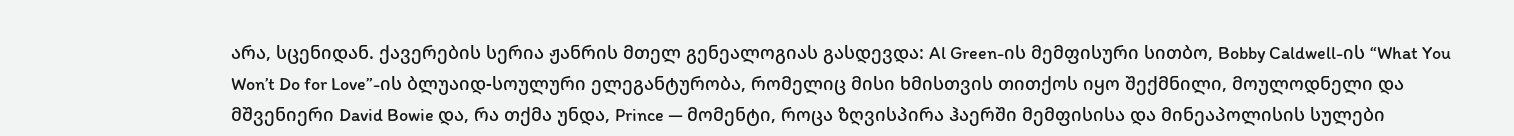არა, სცენიდან. ქავერების სერია ჟანრის მთელ გენეალოგიას გასდევდა: Al Green-ის მემფისური სითბო, Bobby Caldwell-ის “What You Won’t Do for Love”-ის ბლუაიდ-სოულური ელეგანტურობა, რომელიც მისი ხმისთვის თითქოს იყო შექმნილი, მოულოდნელი და მშვენიერი David Bowie და, რა თქმა უნდა, Prince — მომენტი, როცა ზღვისპირა ჰაერში მემფისისა და მინეაპოლისის სულები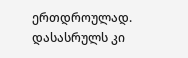ერთდროულად.  დასასრულს კი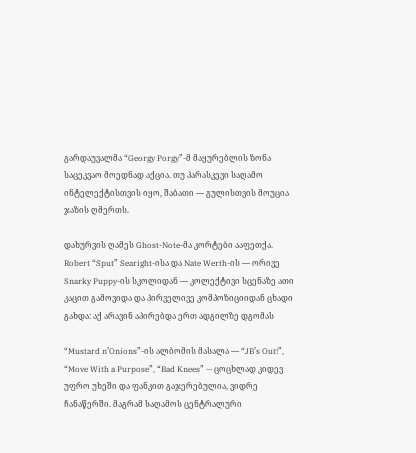გარდაუვალმა “Georgy Porgy”-მ მაყურებლის ზონა საცეკვაო მოედნად აქცია. თუ პარასკევი საღამო  ინტელექტისთვის იყო, შაბათი — გულისთვის მოუცია ჯაზის ღმერთს.

დახურვის ღამეს Ghost-Note-მა კორტები ააფეთქა. Robert “Sput” Searight-ისა და Nate Werth-ის — ორივე Snarky Puppy-ის სკოლიდან — კოლექტივი სცენაზე ათი კაცით გამოვიდა და პირველივე კომპოზიციიდან ცხადი გახდა: აქ არავინ აპირებდა ერთ ადგილზე დგომას

“Mustard n’Onions”-ის ალბომის მასალა — “JB’s Out!”, “Move With a Purpose”, “Bad Knees” — ცოცხლად კიდევ უფრო უხეში და ფანკით გაჯერებულია, ვიდრე ჩანაწერში. მაგრამ საღამოს ცენტრალური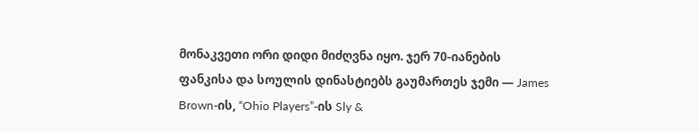მონაკვეთი ორი დიდი მიძღვნა იყო. ჯერ 70-იანების ფანკისა და სოულის დინასტიებს გაუმართეს ჯემი — James Brown-ის, “Ohio Players”-ის Sly &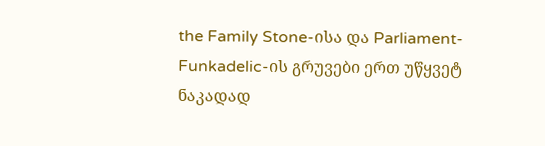the Family Stone-ისა და Parliament-Funkadelic-ის გრუვები ერთ უწყვეტ ნაკადად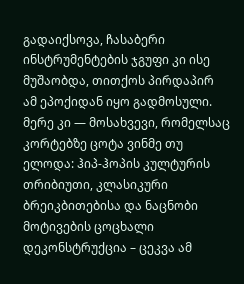გადაიქსოვა, ჩასაბერი ინსტრუმენტების ჯგუფი კი ისე მუშაობდა, თითქოს პირდაპირ ამ ეპოქიდან იყო გადმოსული. მერე კი — მოსახვევი, რომელსაც კორტებზე ცოტა ვინმე თუ ელოდა: ჰიპ-ჰოპის კულტურის თრიბიუთი, კლასიკური ბრეიკბითებისა და ნაცნობი მოტივების ცოცხალი დეკონსტრუქცია – ცეკვა ამ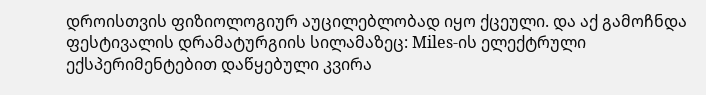დროისთვის ფიზიოლოგიურ აუცილებლობად იყო ქცეული. და აქ გამოჩნდა ფესტივალის დრამატურგიის სილამაზეც: Miles-ის ელექტრული ექსპერიმენტებით დაწყებული კვირა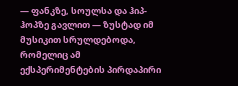— ფანკზე, სოულსა და ჰიპ-ჰოპზე გავლით — ზუსტად იმ მუსიკით სრულდებოდა, რომელიც ამ ექსპერიმენტების პირდაპირი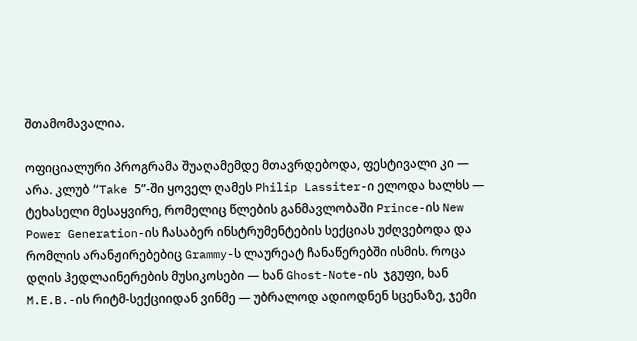შთამომავალია.

ოფიციალური პროგრამა შუაღამემდე მთავრდებოდა, ფესტივალი კი — არა. კლუბ “Take 5”-ში ყოველ ღამეს Philip Lassiter-ი ელოდა ხალხს — ტეხასელი მესაყვირე, რომელიც წლების განმავლობაში Prince-ის New Power Generation-ის ჩასაბერ ინსტრუმენტების სექციას უძღვებოდა და რომლის არანჟირებებიც Grammy-ს ლაურეატ ჩანაწერებში ისმის. როცა დღის ჰედლაინერების მუსიკოსები — ხან Ghost-Note-ის  ჯგუფი, ხან M.E.B.-ის რიტმ-სექციიდან ვინმე — უბრალოდ ადიოდნენ სცენაზე, ჯემი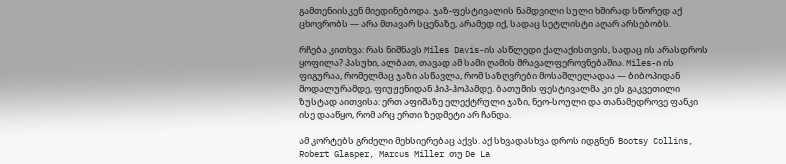გამთენიისკენ მიედინებოდა. ჯაზ-ფესტივალის ნამდვილი სული ხშირად სწორედ აქ ცხოვრობს — არა მთავარ სცენაზე, არამედ იქ, სადაც სეტლისტი აღარ არსებობს.

რჩება კითხვა: რას ნიშნავს Miles Davis-ის ასწლედი ქალაქისთვის, სადაც ის არასდროს ყოფილა? პასუხი, ალბათ, თავად ამ სამი ღამის მრავალფეროვნებაშია. Miles-ი ის ფიგურაა, რომელმაც ჯაზი ასწავლა, რომ საზღვრები მოსაშლელადაა — ბიბოპიდან მოდალურამდე, ფიუჟენიდან ჰიპ-ჰოპამდე. ბათუმის ფესტივალმა კი ეს გაკვეთილი ზუსტად აითვისა: ერთ აფიშაზე ელექტრული ჯაზი, ნეო-სოული და თანამედროვე ფანკი ისე დააწყო, რომ არც ერთი ზედმეტი არ ჩანდა.

ამ კორტებს გრძელი მეხსიერებაც აქვს. აქ სხვადასხვა დროს იდგნენ  Bootsy Collins, Robert Glasper, Marcus Miller თუ De La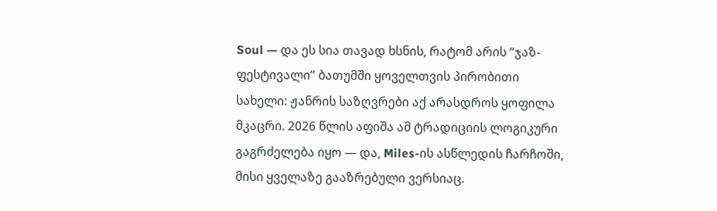Soul — და ეს სია თავად ხსნის, რატომ არის “ჯაზ-ფესტივალი” ბათუმში ყოველთვის პირობითი სახელი: ჟანრის საზღვრები აქ არასდროს ყოფილა მკაცრი. 2026 წლის აფიშა ამ ტრადიციის ლოგიკური გაგრძელება იყო — და, Miles-ის ასწლედის ჩარჩოში, მისი ყველაზე გააზრებული ვერსიაც.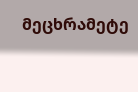მეცხრამეტე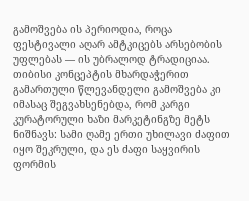გამოშვება ის პერიოდია, როცა ფესტივალი აღარ ამტკიცებს არსებობის უფლებას — ის უბრალოდ ტრადიციაა. თიბისი კონცეპტის მხარდაჭერით გამართული წლევანდელი გამოშვება კი იმასაც შეგვახსენებდა, რომ კარგი კურატორული ხაზი მარკეტინგზე მეტს ნიშნავს: სამი ღამე ერთი უხილავი ძაფით იყო შეკრული, და ეს ძაფი საყვირის ფორმის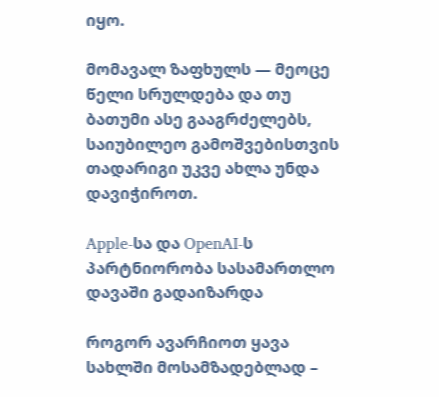იყო.

მომავალ ზაფხულს — მეოცე წელი სრულდება და თუ ბათუმი ასე გააგრძელებს, საიუბილეო გამოშვებისთვის თადარიგი უკვე ახლა უნდა დავიჭიროთ.

Apple-სა და OpenAI-ს პარტნიორობა სასამართლო დავაში გადაიზარდა

როგორ ავარჩიოთ ყავა სახლში მოსამზადებლად –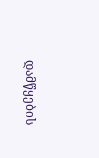დამწყების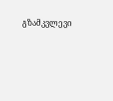გზამკვლევი